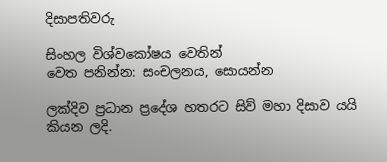දිසාපතිවරු

සිංහල විශ්වකෝෂය වෙතින්
වෙත පනින්න: සංචලනය, සොයන්න

ලක්දිව ප්‍රධාන ප්‍රදේශ හතරට සිව් මහා දිසාව යයි කියන ලදි.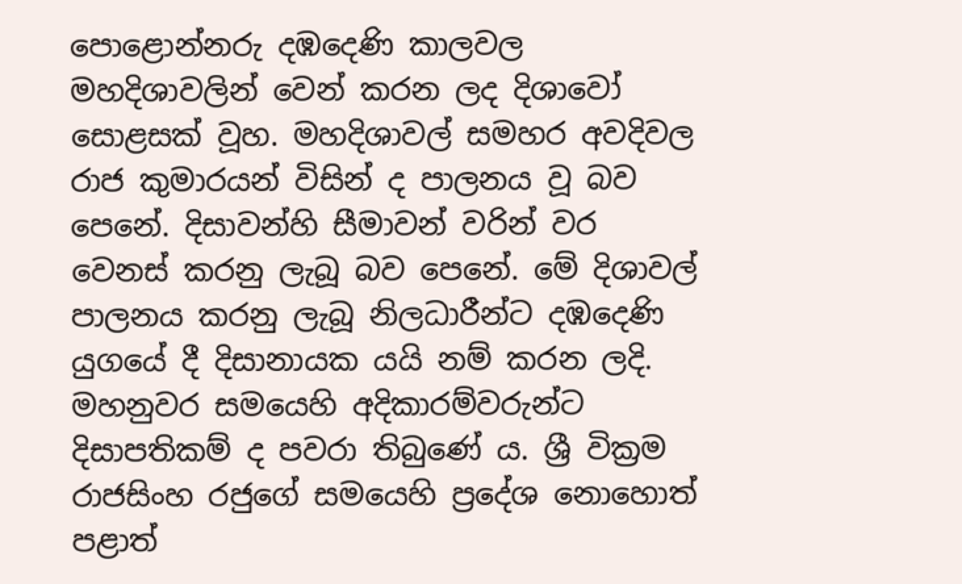පොළොන්නරු දඹදෙණි කාලවල මහදිශාවලින් වෙන් කරන ලද දිශාවෝ සොළසක් වූහ. මහදිශාවල් සමහර අවදිවල රාජ කුමාරයන් විසින් ද පාලනය වූ බව පෙනේ. දිසාවන්හි සීමාවන් වරින් වර වෙනස් කරනු ලැබූ බව පෙනේ. මේ දිශාවල් පාලනය කරනු ලැබූ නිලධාරීන්ට දඹදෙණි යුගයේ දී දිසානායක යයි නම් කරන ලදි. මහනුවර සමයෙහි අදිකාරම්වරුන්ට දිසාපතිකම් ද පවරා තිබුණේ ය. ශ්‍රී වික්‍රම රාජසිංහ රජුගේ සමයෙහි ප්‍රදේශ නොහොත් පළාත්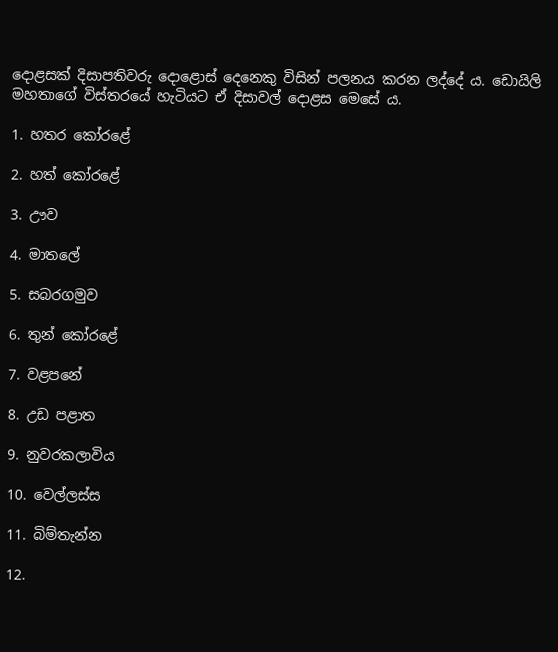දොළසක් දිසාපතිවරු දොළොස් දෙනෙකු විසින් පලනය කරන ලද්දේ ය. ඩොයිලි මහතාගේ විස්තරයේ හැටියට ඒ දිසාවල් දොළස මෙසේ ය.

1. හතර කෝරළේ

2. හත් කෝරළේ

3. ඌව

4. මාතලේ

5. සබරගමුව

6. තුන් කෝරළේ

7. වළපනේ

8. උඩ පළාත

9. නුවරකලාවිය

10. වෙල්ලස්ස

11. බිම්තැන්න

12.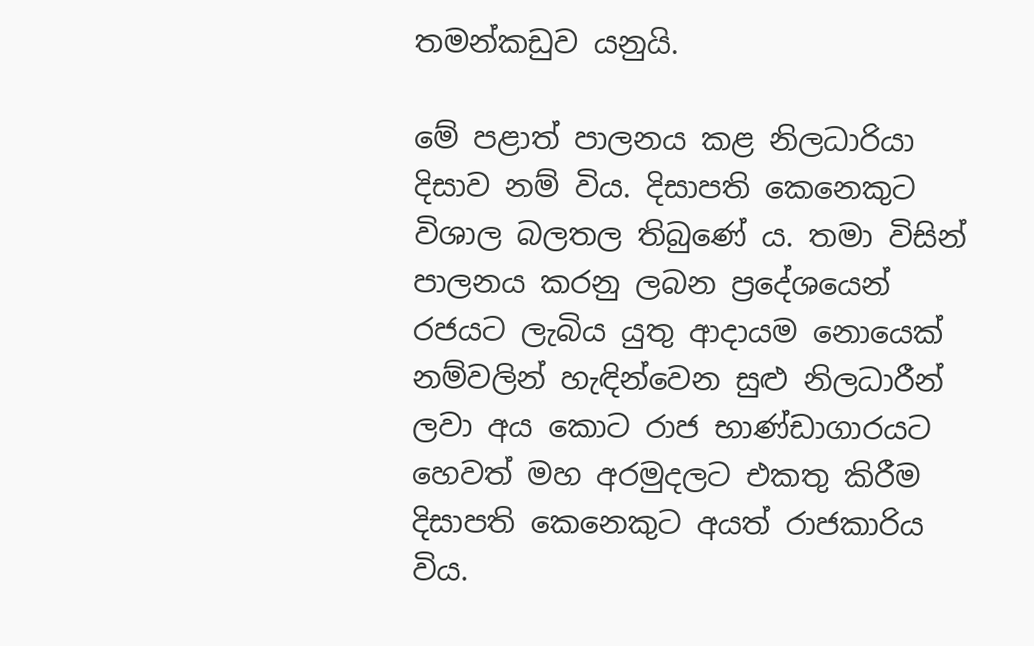තමන්කඩුව යනුයි.

මේ පළාත් පාලනය කළ නිලධාරියා දිසාව නම් විය. දිසාපති කෙනෙකුට විශාල බලතල තිබුණේ ය. තමා විසින් පාලනය කරනු ලබන ප්‍රදේශයෙන් රජයට ලැබිය යුතු ආදායම නොයෙක් නම්වලින් හැඳින්වෙන සුළු නිලධාරීන් ලවා අය කොට රාජ භාණ්ඩාගාරයට හෙවත් මහ අරමුදලට එකතු කිරීම දිසාපති කෙනෙකුට අයත් රාජකාරිය විය.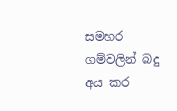සමහර ගම්වලින් බදු අය කර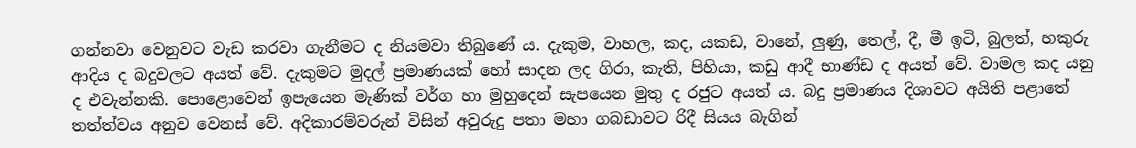ගන්නවා වෙනුවට වැඩ කරවා ගැනීමට ද නියමවා තිබුණේ ය. දැකුම, වාහල, කද, යකඩ, වානේ, ලුණු, තෙල්, දී, මී ඉටි, බුලත්, හකුරු ආදිය ද බදුවලට අයත් වේ. දැකුමට මුදල් ප්‍රමාණයක් හෝ සාදන ලද ගිරා, කැති, පිහියා, කඩු ආදී භාණ්ඩ ද අයත් වේ. වාමල කද යනු ද එවැන්නකි. පොළොවෙන් ඉපැයෙන මැණික් වර්ග හා මුහුදෙන් සැපයෙන මුතු ද රජුට අයත් ය. බදු ප්‍රමාණය දිශාවට අයිති පළාතේ තත්ත්වය අනුව වෙනස් වේ. අදිකාරම්වරුන් විසින් අවුරුදු පතා මහා ගබඩාවට රිදී සියය බැගින්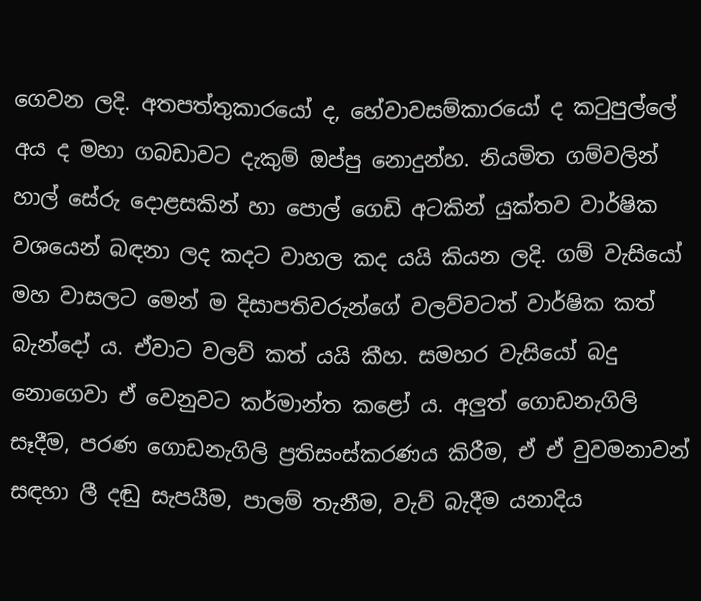ගෙවන ලදි. අතපත්තුකාරයෝ ද, හේවාවසම්කාරයෝ ද කටුපුල්ලේ අය ද මහා ගබඩාවට දැකුම් ඔප්පු නොදුන්හ. නියමිත ගම්වලින් හාල් සේරු දොළසකින් හා පොල් ගෙඩි අටකින් යුක්තව වාර්ෂික වශයෙන් බඳනා ලද කදට වාහල කද යයි කියන ලදි. ගම් වැසියෝ මහ වාසලට මෙන් ම දිසාපතිවරුන්ගේ වලව්වටත් වාර්ෂික කත් බැන්දෝ ය. ඒවාට වලව් කත් යයි කීහ. සමහර වැසියෝ බදු නොගෙවා ඒ වෙනුවට කර්මාන්ත කළෝ ය. අලුත් ගොඩනැගිලි සෑදීම, පරණ ගොඩනැගිලි ප්‍රතිසංස්කරණය කිරීම, ඒ ඒ වුවමනාවන් සඳහා ලී දඬු සැපයීම, පාලම් තැනීම, වැව් බැදීම යනාදිය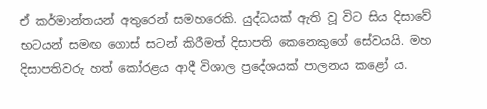ඒ කර්මාන්තයන් අතුරෙන් සමහරෙකි. යුද්ධයක් ඇති වූ විට සිය දිසාවේ භටයන් සමඟ ගොස් සටන් කිරීමත් දිසාපති කෙනෙකුගේ සේවයයි. මහ දිසාපතිවරු හත් කෝරළය ආදී විශාල ප්‍රදේශයක් පාලනය කළෝ ය.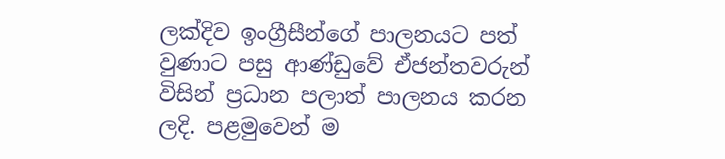ලක්දිව ඉංග්‍රීසීන්ගේ පාලනයට පත් වුණාට පසු ආණ්ඩුවේ ඒජන්තවරුන් විසින් ප්‍රධාන පලාත් පාලනය කරන ලදි. පළමුවෙන් ම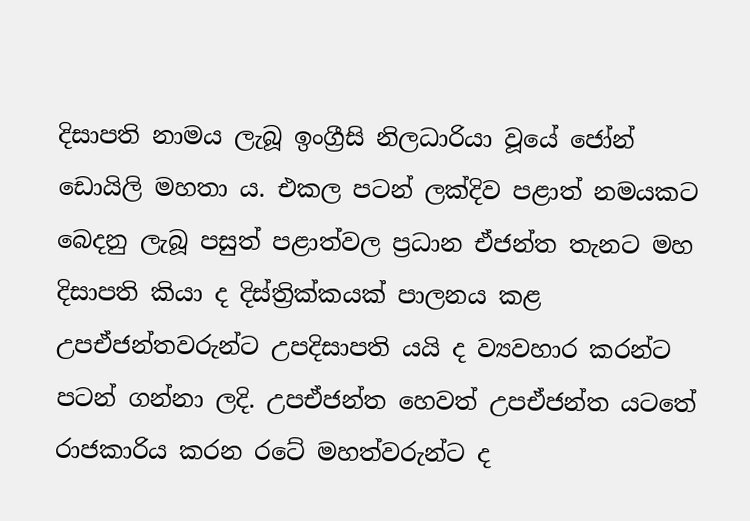දිසාපති නාමය ලැබූ ඉංග්‍රීසි නිලධාරියා වූයේ ජෝන් ඩොයිලි මහතා ය. එකල පටන් ලක්දිව පළාත් නමයකට බෙදනු ලැබූ පසුත් පළාත්වල ප්‍රධාන ඒජන්ත තැනට මහ දිසාපති කියා ද දිස්ත්‍රික්කයක් පාලනය කළ උපඒජන්තවරුන්ට උපදිසාපති යයි ද ව්‍යවහාර කරන්ට පටන් ගන්නා ලදි. උපඒජන්ත හෙවත් උපඒජන්ත යටතේ රාජකාරිය කරන රටේ මහත්වරුන්ට ද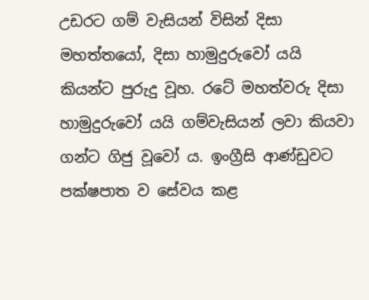උඩරට ගම් වැසියන් විසින් දිසා මහත්තයෝ, දිසා හාමුදුරුවෝ යයි කියන්ට පුරුදු වූහ. රටේ මහත්වරු දිසා හාමුදුරුවෝ යයි ගම්වැසියන් ලවා කියවා ගන්ට ගිජු වූවෝ ය. ඉංග්‍රීසි ආණ්ඩුවට පක්ෂපාත ව සේවය කළ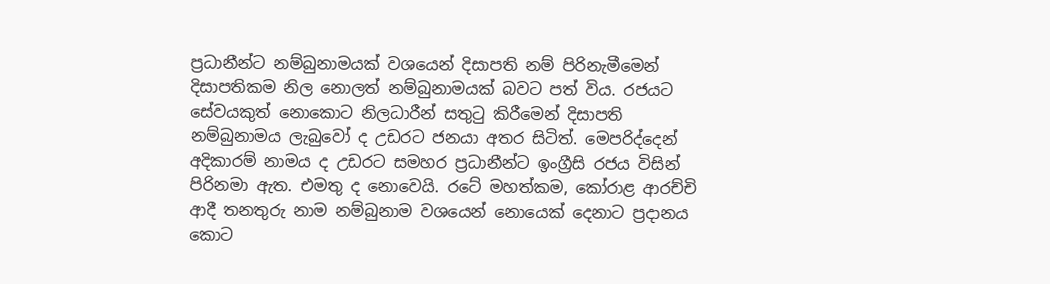ප්‍රධානීන්ට නම්බුනාමයක් වශයෙන් දිසාපති නම් පිරිනැමීමෙන් දිසාපතිකම නිල නොලත් නම්බුනාමයක් බවට පත් විය. රජයට සේවයකුත් නොකොට නිලධාරීන් සතුටු කිරීමෙන් දිසාපති නම්බුනාමය ලැබුවෝ ද උඩරට ජනයා අතර සිටිත්. මෙපරිද්දෙන් අදිකාරම් නාමය ද උඩරට සමහර ප්‍රධානීන්ට ඉංග්‍රීසි රජය විසින් පිරිනමා ඇත. එමතු ද නොවෙයි. රටේ මහත්කම, කෝරාළ ආරච්චි ආදී තනතුරු නාම නම්බුනාම වශයෙන් නොයෙක් දෙනාට ප්‍රදානය කොට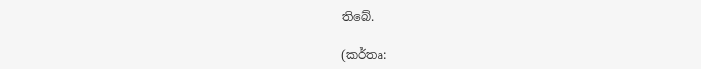තිබේ.

(කර්තෘ: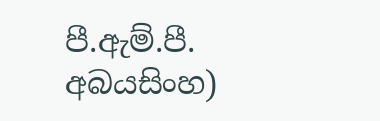පී.ඇම්.පී. අබයසිංහ)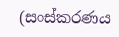(සංස්කරණය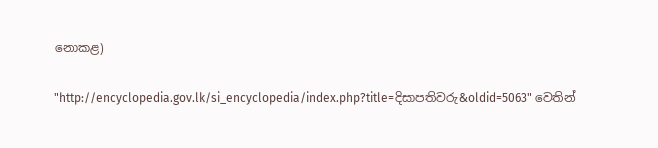නොකළ)

"http://encyclopedia.gov.lk/si_encyclopedia/index.php?title=දිසාපතිවරු&oldid=5063" වෙතින්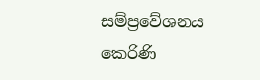සම්ප්‍රවේශනය කෙරිණි